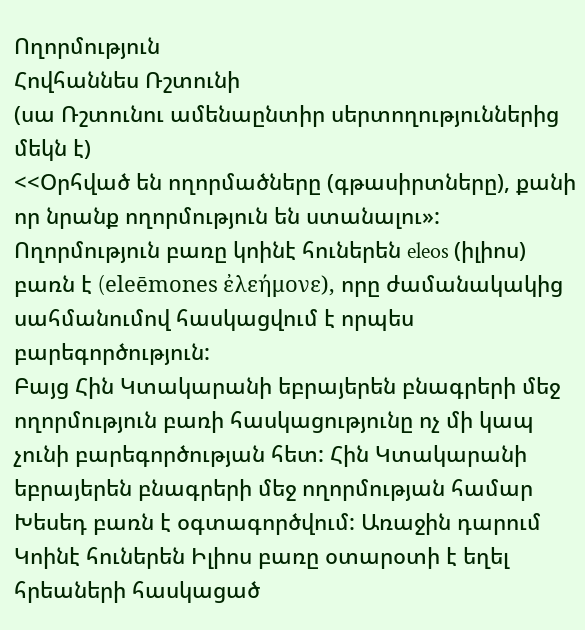Ողորմություն
Հովհաննես Ռշտունի
(սա Ռշտունու ամենաընտիր սերտողություններից մեկն է)
<<Օրհված են ողորմածները (գթասիրտները), քանի որ նրանք ողորմություն են ստանալու»:
Ողորմություն բառը կոինէ հուներեն eleos (իլիոս) բառն է (eleēmones ἐλεήμονε), որը ժամանակակից սահմանումով հասկացվում է որպես բարեգործություն:
Բայց Հին Կտակարանի եբրայերեն բնագրերի մեջ ողորմություն բառի հասկացությունը ոչ մի կապ չունի բարեգործության հետ: Հին Կտակարանի եբրայերեն բնագրերի մեջ ողորմության համար Խեսեդ բառն է օգտագործվում: Առաջին դարում Կոինէ հուներեն Իլիոս բառը օտարօտի է եղել հրեաների հասկացած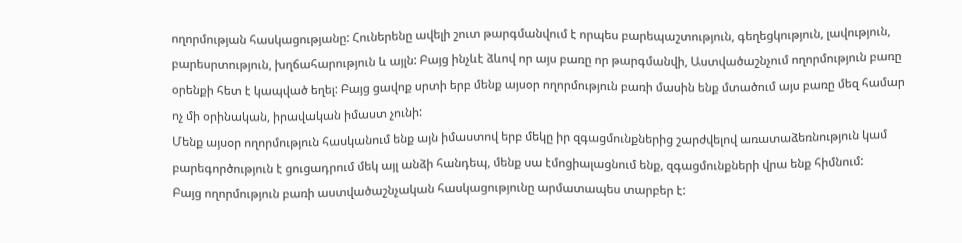ողորմության հասկացությանը: Հուներենը ավելի շուտ թարգմանվում է որպես բարեպաշտություն, գեղեցկություն, լավություն, բարեսրտություն, խղճահարություն և այլն: Բայց ինչևէ ձևով որ այս բառը որ թարգմանվի, Աստվածաշնչում ողորմություն բառը օրենքի հետ է կապված եղել: Բայց ցավոք սրտի երբ մենք այսօր ողորմություն բառի մասին ենք մտածում այս բառը մեզ համար ոչ մի օրինական, իրավական իմաստ չունի:
Մենք այսօր ողորմություն հասկանում ենք այն իմաստով երբ մեկը իր զգացմունքներից շարժվելով առատաձեռնություն կամ բարեգործություն է ցուցադրում մեկ այլ անձի հանդեպ, մենք սա էմոցիալացնում ենք, զգացմունքների վրա ենք հիմնում:
Բայց ողորմություն բառի աստվածաշնչական հասկացությունը արմատապես տարբեր է: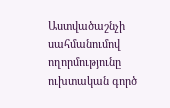Աստվածաշնչի սահմանումով ողորմությունը ուխտական գործ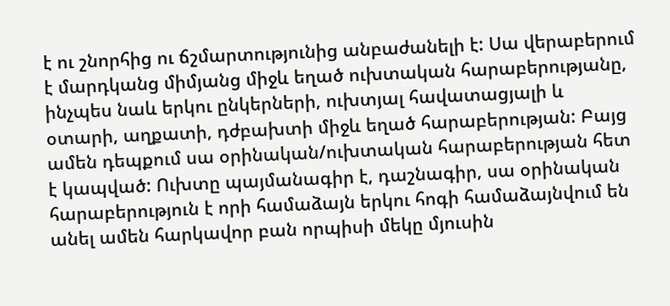է ու շնորհից ու ճշմարտությունից անբաժանելի է: Սա վերաբերում է մարդկանց միմյանց միջև եղած ուխտական հարաբերությանը, ինչպես նաև երկու ընկերների, ուխտյալ հավատացյալի և օտարի, աղքատի, դժբախտի միջև եղած հարաբերության: Բայց ամեն դեպքում սա օրինական/ուխտական հարաբերության հետ է կապված: Ուխտը պայմանագիր է, դաշնագիր, սա օրինական հարաբերություն է որի համաձայն երկու հոգի համաձայնվում են անել ամեն հարկավոր բան որպիսի մեկը մյուսին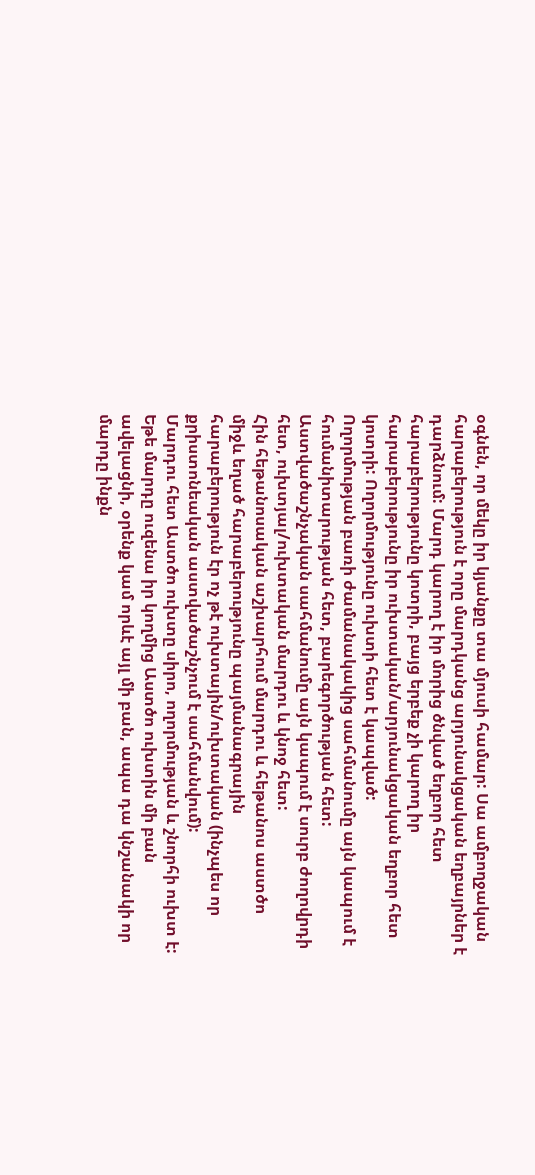օգնեն, որ մեկը իր կյանքը տա մյուսի համար: Սա ամբողջական հարաբերություն է որը մարդկանց արյունակցական եղբայրներ է դարձնում: Մարդ կարող է իր մորից ծնված եղբոր հետ հարաբերությունը կոտրի, բայց երբեք չի կարող իր հարաբերությունը իր ուխտական/արյունակցական եղբոր հետ կոտրի: Ողորմությունը ուխտի հետ է կապված:
Ողորմության բառի ժամանակակից սահմանումը այն կապում է հումանիտարության հետ, բարեգործության հետ: Աստվածաշնչական սահմանումը այն կապում է սուրբ ժողովրդի հետ, ուխտյալ/ուխտական մարդու և կնոջ հետ:
Հին հեթանոսական աշխարհում մարդու և հեթանոս աստծո միջև եղած հարաբերությունը պայմանագրային հարաբերություն էր ոչ թէ ուխտային/ուխտական (ինչպես որ քրիստոնեական աստվածաշնչում է սահմանվում):
Մարդու հետ Աստծո ուխտը սիրո, ողորմության և շնորհի ուխտ է: Եթե մարդը ուզենա իր կողմից Աստծո ուխտին մի բան ավելացնի, օրենք կամ որևէ այլ մի բան, ապա դա կնշանակի որ մարդը ինքն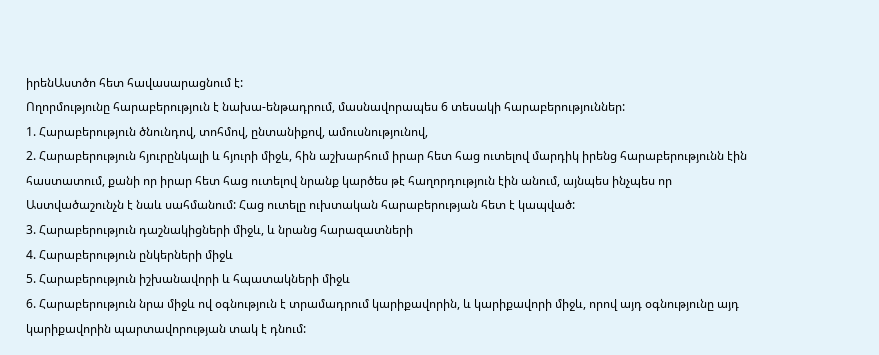իրենԱստծո հետ հավասարացնում է:
Ողորմությունը հարաբերություն է նախա-ենթադրում, մասնավորապես 6 տեսակի հարաբերություններ:
1. Հարաբերություն ծնունդով, տոհմով, ընտանիքով, ամուսնությունով,
2. Հարաբերություն հյուրընկալի և հյուրի միջև, հին աշխարհում իրար հետ հաց ուտելով մարդիկ իրենց հարաբերությունն էին հաստատում, քանի որ իրար հետ հաց ուտելով նրանք կարծես թէ հաղորդություն էին անում, այնպես ինչպես որ Աստվածաշունչն է նաև սահմանում: Հաց ուտելը ուխտական հարաբերության հետ է կապված:
3. Հարաբերություն դաշնակիցների միջև, և նրանց հարազատների
4. Հարաբերություն ընկերների միջև
5. Հարաբերություն իշխանավորի և հպատակների միջև
6. Հարաբերություն նրա միջև ով օգնություն է տրամադրում կարիքավորին, և կարիքավորի միջև, որով այդ օգնությունը այդ կարիքավորին պարտավորության տակ է դնում: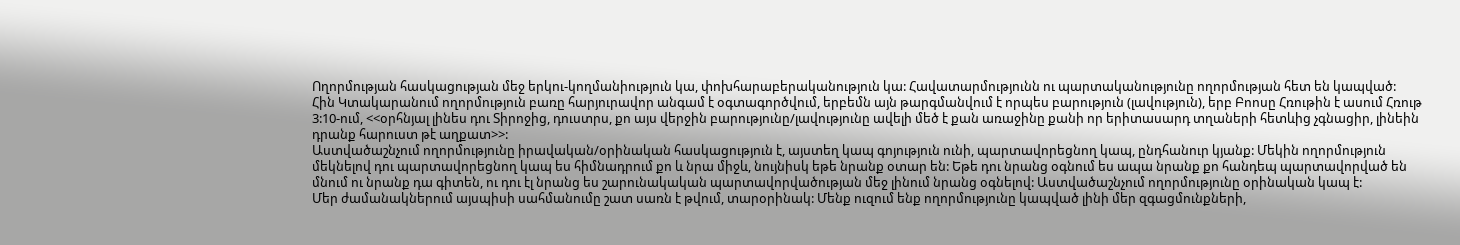Ողորմության հասկացության մեջ երկու-կողմանիություն կա, փոխհարաբերականություն կա: Հավատարմությունն ու պարտականությունը ողորմության հետ են կապված:
Հին Կտակարանում ողորմություն բառը հարյուրավոր անգամ է օգտագործվում, երբեմն այն թարգմանվում է որպես բարություն (լավություն), երբ Բոոսը Հռութին է ասում Հռութ 3:10-ում, <<օրհնյալ լինես դու Տիրոջից, դուստրս, քո այս վերջին բարությունը/լավությունը ավելի մեծ է քան առաջինը քանի որ երիտասարդ տղաների հետևից չգնացիր, լինեին դրանք հարուստ թէ աղքատ>>:
Աստվածաշնչում ողորմությունը իրավական/օրինական հասկացություն է, այստեղ կապ գոյություն ունի, պարտավորեցնող կապ, ընդհանուր կյանք: Մեկին ողորմություն մեկնելով դու պարտավորեցնող կապ ես հիմնադրում քո և նրա միջև, նույնիսկ եթե նրանք օտար են: Եթե դու նրանց օգնում ես ապա նրանք քո հանդեպ պարտավորված են մնում ու նրանք դա գիտեն, ու դու էլ նրանց ես շարունակական պարտավորվածության մեջ լինում նրանց օգնելով: Աստվածաշնչում ողորմությունը օրինական կապ է:
Մեր ժամանակներում այսպիսի սահմանումը շատ սառն է թվում, տարօրինակ: Մենք ուզում ենք ողորմությունը կապված լինի մեր զգացմունքների,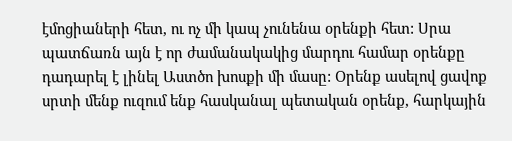էմոցիաների հետ, ու ոչ մի կապ չունենա օրենքի հետ: Սրա պատճառն այն է որ ժամանակակից մարդու համար օրենքը դադարել է լինել Աստծո խոսքի մի մասը: Օրենք ասելով ցավոք սրտի մենք ուզում ենք հասկանալ պետական օրենք, հարկային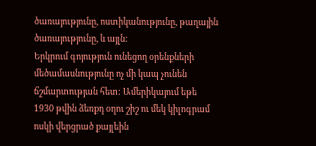ծառայությունը, ոստիկանությունը, թաղային ծառայությունը, և այլն:
Երկրում գոյություն ունեցող օրենքների մեծամասնությունը ոչ մի կապ չունեն ճշմարտության հետ: Ամերիկայում եթե 1930 թվին ձեռքդ օղու շիշ ու մեկ կիլոգրամ ոսկի վերցրած քայլեին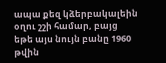ապա քեզ կձերբակալեին օղու շշի համար, բայց եթե այս նույն բանը 1960 թվին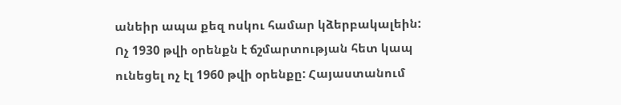անեիր ապա քեզ ոսկու համար կձերբակալեին: Ոչ 1930 թվի օրենքն է ճշմարտության հետ կապ ունեցել ոչ էլ 1960 թվի օրենքը: Հայաստանում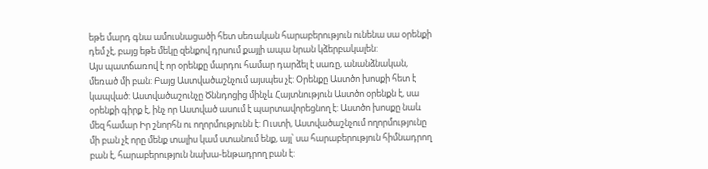եթե մարդ գնա ամուսնացածի հետ սեռական հարաբերություն ունենա սա օրենքի դեմ չէ, բայց եթե մեկը զենքով դրսում քայլի ապա նրան կձերբակալեն:
Այս պատճառով է որ օրենքը մարդու համար դարձել է սառը, անանձնական, մեռած մի բան: Բայց Աստվածաշնչում այսպես չէ: Օրենքը Աստծո խոսքի հետ է կապված: Աստվածաշունչը Ծննդոցից մինչև Հայտնություն Աստծո օրենքն է, սա օրենքի գիրք է, ինչ որ Աստված ասում է պարտավորեցնող է: Աստծո խոսքը նաև մեզ համար Իր շնորհն ու ողորմությունն է: Ուստի, Աստվածաշնչում ողորմությունը մի բան չէ որը մենք տալիս կամ ստանում ենք, այլ՝ սա հարաբերություն հիմնադրող բան է, հարաբերություն նախա-ենթադրող բան է: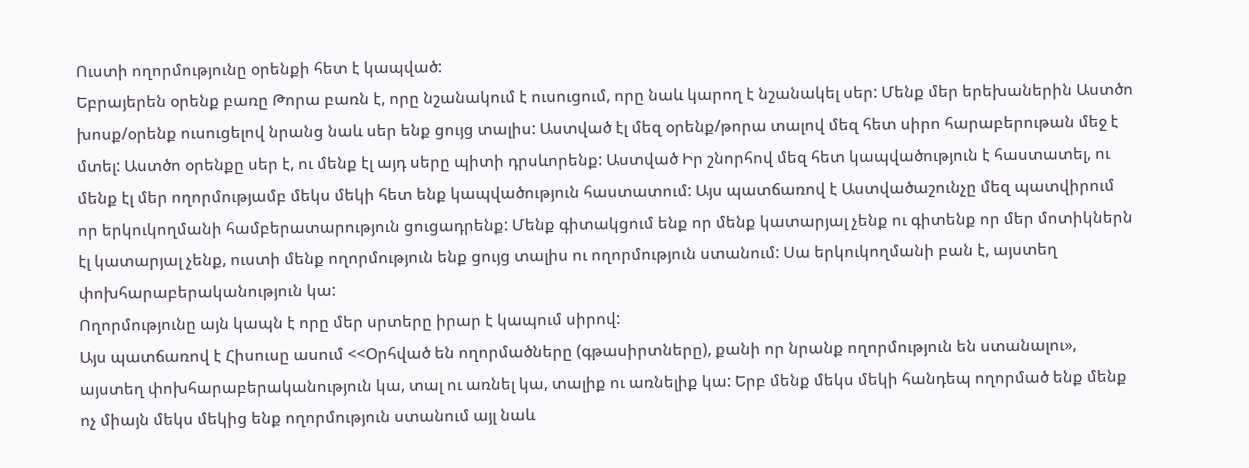Ուստի ողորմությունը օրենքի հետ է կապված:
Եբրայերեն օրենք բառը Թորա բառն է, որը նշանակում է ուսուցում, որը նաև կարող է նշանակել սեր: Մենք մեր երեխաներին Աստծո խոսք/օրենք ուսուցելով նրանց նաև սեր ենք ցույց տալիս: Աստված էլ մեզ օրենք/թորա տալով մեզ հետ սիրո հարաբերութան մեջ է մտել: Աստծո օրենքը սեր է, ու մենք էլ այդ սերը պիտի դրսևորենք: Աստված Իր շնորհով մեզ հետ կապվածություն է հաստատել, ու մենք էլ մեր ողորմությամբ մեկս մեկի հետ ենք կապվածություն հաստատում: Այս պատճառով է Աստվածաշունչը մեզ պատվիրում որ երկուկողմանի համբերատարություն ցուցադրենք: Մենք գիտակցում ենք որ մենք կատարյալ չենք ու գիտենք որ մեր մոտիկներն էլ կատարյալ չենք, ուստի մենք ողորմություն ենք ցույց տալիս ու ողորմություն ստանում: Սա երկուկողմանի բան է, այստեղ փոխհարաբերականություն կա:
Ողորմությունը այն կապն է որը մեր սրտերը իրար է կապում սիրով:
Այս պատճառով է Հիսուսը ասում <<Օրհված են ողորմածները (գթասիրտները), քանի որ նրանք ողորմություն են ստանալու», այստեղ փոխհարաբերականություն կա, տալ ու առնել կա, տալիք ու առնելիք կա: Երբ մենք մեկս մեկի հանդեպ ողորմած ենք մենք ոչ միայն մեկս մեկից ենք ողորմություն ստանում այլ նաև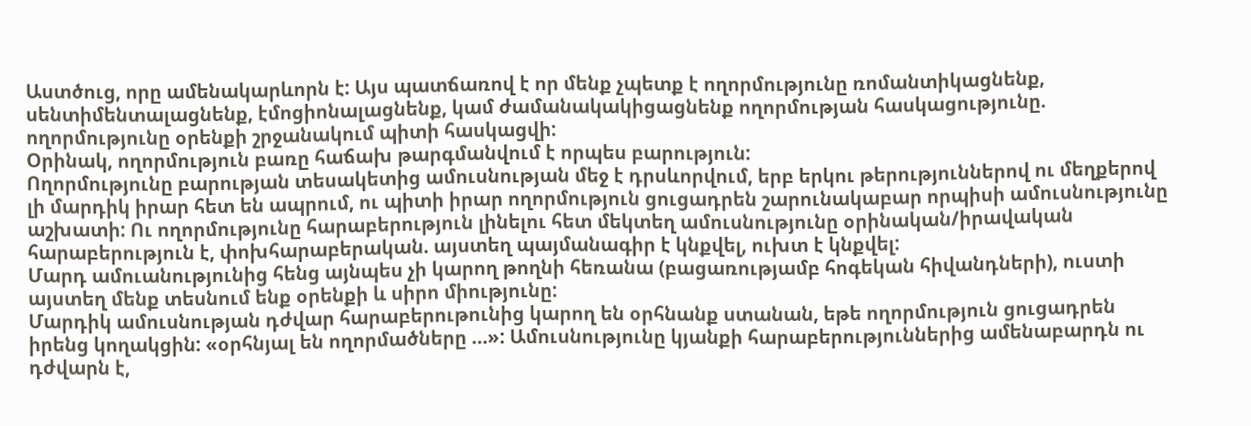Աստծուց, որը ամենակարևորն է: Այս պատճառով է որ մենք չպետք է ողորմությունը ռոմանտիկացնենք, սենտիմենտալացնենք, էմոցիոնալացնենք, կամ ժամանակակիցացնենք ողորմության հասկացությունը. ողորմությունը օրենքի շրջանակում պիտի հասկացվի:
Օրինակ, ողորմություն բառը հաճախ թարգմանվում է որպես բարություն:
Ողորմությունը բարության տեսակետից ամուսնության մեջ է դրսևորվում, երբ երկու թերություններով ու մեղքերով լի մարդիկ իրար հետ են ապրում, ու պիտի իրար ողորմություն ցուցադրեն շարունակաբար որպիսի ամուսնությունը աշխատի: Ու ողորմությունը հարաբերություն լինելու հետ մեկտեղ ամուսնությունը օրինական/իրավական հարաբերություն է, փոխհարաբերական. այստեղ պայմանագիր է կնքվել, ուխտ է կնքվել:
Մարդ ամուանությունից հենց այնպես չի կարող թողնի հեռանա (բացառությամբ հոգեկան հիվանդների), ուստի այստեղ մենք տեսնում ենք օրենքի և սիրո միությունը:
Մարդիկ ամուսնության դժվար հարաբերութունից կարող են օրհնանք ստանան, եթե ողորմություն ցուցադրեն իրենց կողակցին: «օրհնյալ են ողորմածները …»: Ամուսնությունը կյանքի հարաբերություններից ամենաբարդն ու դժվարն է,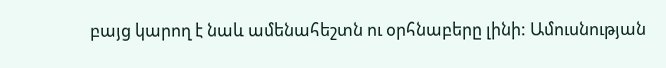բայց կարող է նաև ամենահեշտն ու օրհնաբերը լինի: Ամուսնության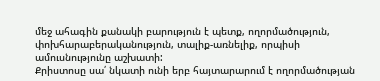մեջ ահագին քանակի բարություն է պետք, ողորմածություն, փոխհարաբերականություն, տալիք-առնելիք, որպիսի ամուսնությունը աշխատի:
Քրիստոսը սա՛ նկատի ունի երբ հայտարարում է ողորմածության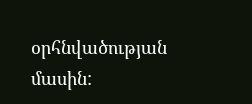օրհնվածության մասին: